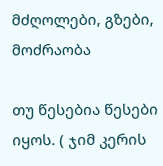მძღოლები, გზები, მოძრაობა

თუ წესებია წესები იყოს. ( ჯიმ კერის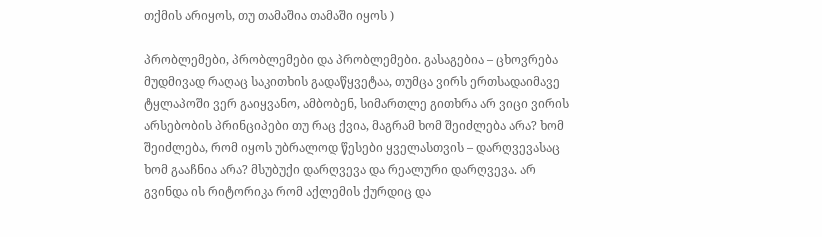თქმის არიყოს, თუ თამაშია თამაში იყოს )

პრობლემები, პრობლემები და პრობლემები. გასაგებია – ცხოვრება მუდმივად რაღაც საკითხის გადაწყვეტაა, თუმცა ვირს ერთსადაიმავე ტყლაპოში ვერ გაიყვანო, ამბობენ, სიმართლე გითხრა არ ვიცი ვირის არსებობის პრინციპები თუ რაც ქვია, მაგრამ ხომ შეიძლება არა? ხომ შეიძლება, რომ იყოს უბრალოდ წესები ყველასთვის – დარღვევასაც ხომ გააჩნია არა? მსუბუქი დარღვევა და რეალური დარღვევა. არ გვინდა ის რიტორიკა რომ აქლემის ქურდიც და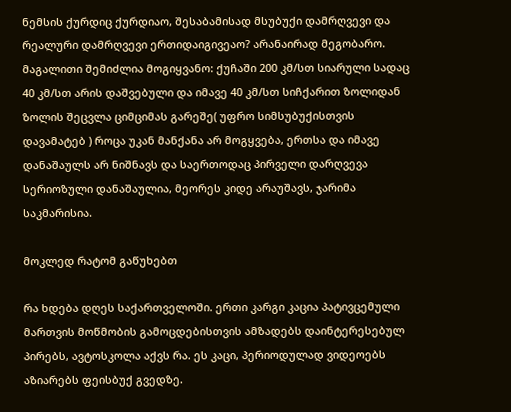ნემსის ქურდიც ქურდიაო, შესაბამისად მსუბუქი დამრღვევი და რეალური დამრღვევი ერთიდაიგივეაო? არანაირად მეგობარო. მაგალითი შემიძლია მოგიყვანო: ქუჩაში 200 კმ/სთ სიარული სადაც 40 კმ/სთ არის დაშვებული და იმავე 40 კმ/სთ სიჩქარით ზოლიდან ზოლის შეცვლა ციმციმას გარეშე( უფრო სიმსუბუქისთვის დავამატებ ) როცა უკან მანქანა არ მოგყვება, ერთსა და იმავე დანაშაულს არ ნიშნავს და საერთოდაც პირველი დარღვევა სერიოზული დანაშაულია, მეორეს კიდე არაუშავს, ჯარიმა საკმარისია.

მოკლედ რატომ გაწუხებთ

რა ხდება დღეს საქართველოში. ერთი კარგი კაცია პატივცემული მართვის მოწმობის გამოცდებისთვის ამზადებს დაინტერესებულ პირებს, ავტოსკოლა აქვს რა. ეს კაცი, პერიოდულად ვიდეოებს აზიარებს ფეისბუქ გვედზე.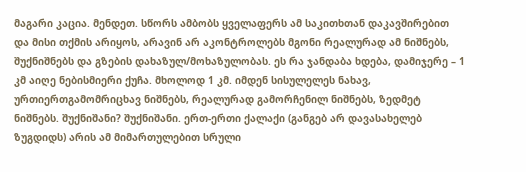მაგარი კაცია. მენდეთ. სწორს ამბობს ყველაფერს ამ საკითხთან დაკავშირებით და მისი თქმის არიყოს, არავინ არ აკონტროლებს მგონი რეალურად ამ ნიშნებს, შუქნიშნებს და გზების დახაზულ/მოხაზულობას. ეს რა ჯანდაბა ხდება, დამიჯერე – 1 კმ აიღე ნებისმიერი ქუჩა. მხოლოდ 1 კმ. იმდენ სისულელეს ნახავ, ურთიერთგამომრიცხავ ნიშნებს, რეალურად გამორჩენილ ნიშნებს, ზედმეტ ნიშნებს. შუქნიშანი? შუქნიშანი. ერთ-ერთი ქალაქი (განგებ არ დავასახელებ ზუგდიდს) არის ამ მიმართულებით სრული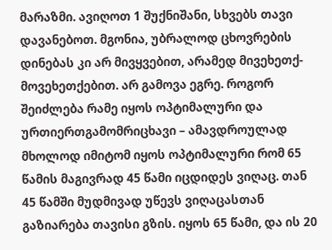მარაზმი. ავიღოთ 1 შუქნიშანი, სხვებს თავი დავანებოთ. მგონია, უბრალოდ ცხოვრების დინებას კი არ მივყვებით, არამედ მივეხეთქ-მოვეხეთქებით. არ გამოვა ეგრე. როგორ შეიძლება რამე იყოს ოპტიმალური და ურთიერთგამომრიცხავი – ამავდროულად მხოლოდ იმიტომ იყოს ოპტიმალური რომ 65 წამის მაგივრად 45 წამი იცდიდეს ვიღაც. თან 45 წამში მუდმივად უწევს ვიღაცასთან გაზიარება თავისი გზის. იყოს 65 წამი, და ის 20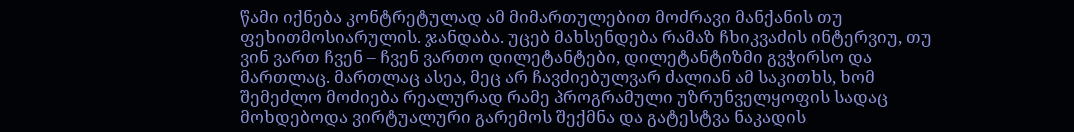წამი იქნება კონტრეტულად ამ მიმართულებით მოძრავი მანქანის თუ ფეხითმოსიარულის. ჯანდაბა. უცებ მახსენდება რამაზ ჩხიკვაძის ინტერვიუ, თუ ვინ ვართ ჩვენ – ჩვენ ვართო დილეტანტები, დილეტანტიზმი გვჭირსო და მართლაც. მართლაც ასეა, მეც არ ჩავძიებულვარ ძალიან ამ საკითხს, ხომ შემეძლო მოძიება რეალურად რამე პროგრამული უზრუნველყოფის სადაც მოხდებოდა ვირტუალური გარემოს შექმნა და გატესტვა ნაკადის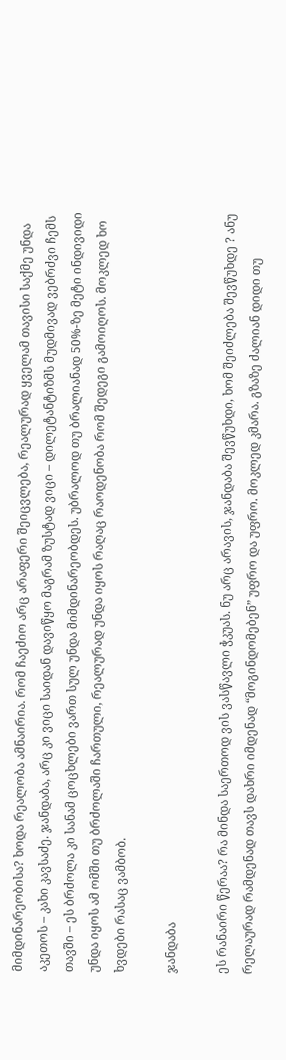მიმდინარეობისა? ხოდა რეალობა ამნაირია. რომ ჩაეძიო არც არაფერი შეიცვლება, რეალურად ყველამ თავისი საქმე უნდა აკეთოს – კახი კავსაძე. ჯანდაბა, არც კი ვიცი საიდან დავიწყო მაგრამ ზუსტად ვიცი – დილეტანტიზმს მუდმივად ვებრძვი ჩემს თავში – ეს ბრძოლა კი სანამ ცოცხლები ვართ სულ უნდა მიმდინარეობდეს. უბრალოდ თუ ბრალიანად 50%-ზე მეტი ინდივიდი უნდა იყოს ამ ომში თუ ბრძოლაში ჩართული, რეალურად უნდა იყოს რაღაც რაოდენობა რომ შედეგი გამოიღოს. მოკლედ ხო ხვდები რასაც ვამბობ.

ჯანდაბა

ეს რანაირი წერაა? რა მინდა საერთოდ ვის ვასწავლი ჭკუას. ნუ არც არავის, ჯანდაბა შევწუხდი, ხომ შეიძლება შევწუხდე ? ანუ რელაურად რამდენად თავს დახრი იმდენად “მოგინდომებენ” უფრო და უფრო. მოკლედ კმარა. გზაზე ძალიან დიდი თუ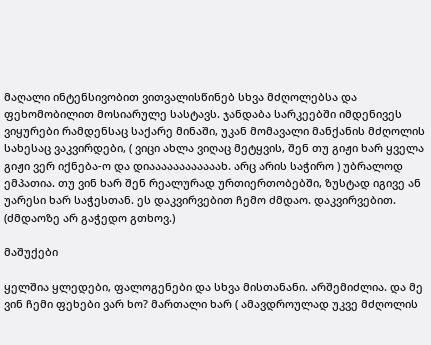მაღალი ინტენსივობით ვითვალისწინებ სხვა მძღოლებსა და ფეხომობილით მოსიარულე სასტავს. ჯანდაბა სარკეებში იმდენივეს ვიყურები რამდენსაც საქარე მინაში, უკან მომავალი მანქანის მძღოლის სახესაც ვაკვირდები, ( ვიცი ახლა ვიღაც მეტყვის, შენ თუ გიჟი ხარ ყველა გიჟი ვერ იქნება-ო და დიაააააააააააახ. არც არის საჭირო ) უბრალოდ ემპათია. თუ ვინ ხარ შენ რეალურად ურთიერთობებში, ზუსტად იგივე ან უარესი ხარ საჭესთან. ეს დაკვირვებით ჩემო ძმდაო. დაკვირვებით. (ძმდაოზე არ გაჭედო გთხოვ.)

მაშუქები

ყელშია ყლედები, ფალოგენები და სხვა მისთანანი. არშემიძლია. და მე ვინ ჩემი ფეხები ვარ ხო? მართალი ხარ ( ამავდროულად უკვე მძღოლის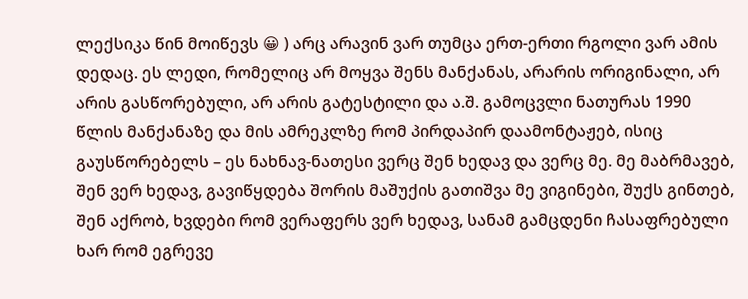ლექსიკა წინ მოიწევს 😀 ) არც არავინ ვარ თუმცა ერთ-ერთი რგოლი ვარ ამის დედაც. ეს ლედი, რომელიც არ მოყვა შენს მანქანას, არარის ორიგინალი, არ არის გასწორებული, არ არის გატესტილი და ა.შ. გამოცვლი ნათურას 1990 წლის მანქანაზე და მის ამრეკლზე რომ პირდაპირ დაამონტაჟებ, ისიც გაუსწორებელს – ეს ნახნავ-ნათესი ვერც შენ ხედავ და ვერც მე. მე მაბრმავებ, შენ ვერ ხედავ, გავიწყდება შორის მაშუქის გათიშვა მე ვიგინები, შუქს გინთებ, შენ აქრობ, ხვდები რომ ვერაფერს ვერ ხედავ, სანამ გამცდენი ჩასაფრებული ხარ რომ ეგრევე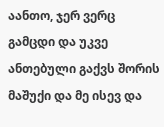აანთო, ჯერ ვერც გამცდი და უკვე ანთებული გაქვს შორის მაშუქი და მე ისევ და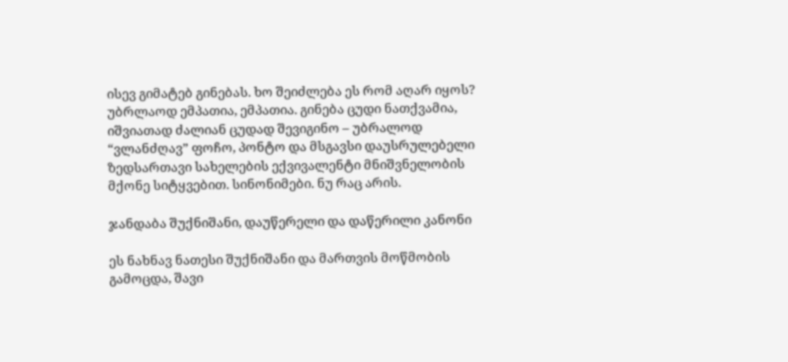ისევ გიმატებ გინებას. ხო შეიძლება ეს რომ აღარ იყოს? უბრლაოდ ემპათია, ემპათია. გინება ცუდი ნათქვამია, იშვიათად ძალიან ცუდად შევიგინო – უბრალოდ “ვლანძღავ” ფოჩო, პონტო და მსგავსი დაუსრულებელი ზედსართავი სახელების ექვივალენტი მნიშვნელობის მქონე სიტყვებით. სინონიმები. ნუ რაც არის.

ჯანდაბა შუქნიშანი, დაუწერელი და დაწერილი კანონი

ეს ნახნავ ნათესი შუქნიშანი და მართვის მოწმობის გამოცდა, შავი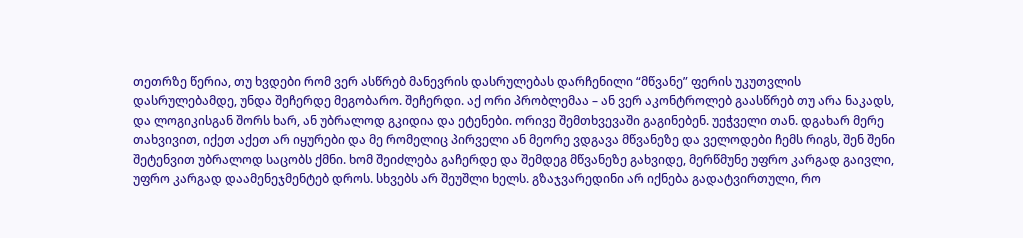თეთრზე წერია, თუ ხვდები რომ ვერ ასწრებ მანევრის დასრულებას დარჩენილი “მწვანე” ფერის უკუთვლის დასრულებამდე, უნდა შეჩერდე მეგობარო. შეჩერდი. აქ ორი პრობლემაა – ან ვერ აკონტროლებ გაასწრებ თუ არა ნაკადს, და ლოგიკისგან შორს ხარ, ან უბრალოდ გკიდია და ეტენები. ორივე შემთხვევაში გაგინებენ. უეჭველი თან. დგახარ მერე თახვივით, იქეთ აქეთ არ იყურები და მე რომელიც პირველი ან მეორე ვდგავა მწვანეზე და ველოდები ჩემს რიგს, შენ შენი შეტენვით უბრალოდ საცობს ქმნი. ხომ შეიძლება გაჩერდე და შემდეგ მწვანეზე გახვიდე, მერწმუნე უფრო კარგად გაივლი, უფრო კარგად დაამენეჯმენტებ დროს. სხვებს არ შეუშლი ხელს. გზაჯვარედინი არ იქნება გადატვირთული, რო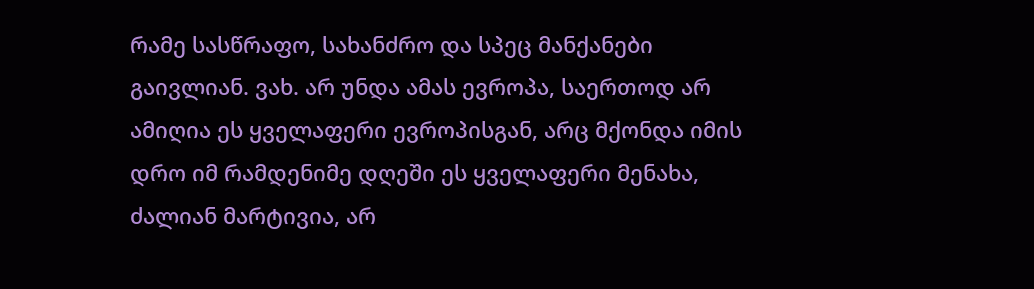რამე სასწრაფო, სახანძრო და სპეც მანქანები გაივლიან. ვახ. არ უნდა ამას ევროპა, საერთოდ არ ამიღია ეს ყველაფერი ევროპისგან, არც მქონდა იმის დრო იმ რამდენიმე დღეში ეს ყველაფერი მენახა, ძალიან მარტივია, არ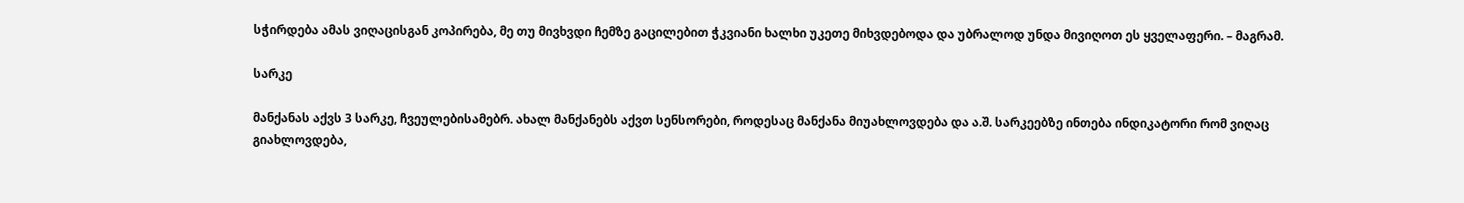სჭირდება ამას ვიღაცისგან კოპირება, მე თუ მივხვდი ჩემზე გაცილებით ჭკვიანი ხალხი უკეთე მიხვდებოდა და უბრალოდ უნდა მივიღოთ ეს ყველაფერი. – მაგრამ.

სარკე

მანქანას აქვს 3 სარკე, ჩვეულებისამებრ. ახალ მანქანებს აქვთ სენსორები, როდესაც მანქანა მიუახლოვდება და ა.შ. სარკეებზე ინთება ინდიკატორი რომ ვიღაც გიახლოვდება,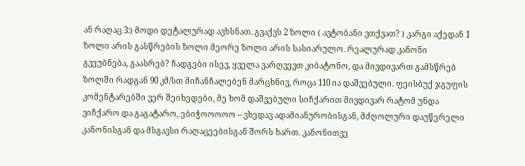ან რაღაც 3:) მოდი დეტალურად ავხსნათ. გვაქვს 2 ზოლი ( ავტობანი ვთქვათ? ) კარგი აქედან 1 ზოლი არის გასწრების ზოლი მეორე ზოლი არის სასიარულო. რეალურად კანონი გვეუბნება, გაასრებ? ჩადგები ისევ, ყველა ვარღვევთ კიბატონო, და მივდივართ გამსწრებ ზოლში რადგან 90 კმ/სთ მიჩანჩალებენ მარცხნივ, როცა 110 ია დაშვებული. ფეისბუქ ჯგუფის კომენტარებში ვერ შეიხედები, მე ხომ დაშვებული სიჩქარით მივდივარ რატომ უნდა ვიჩქარო და გაგატარო, ებიჭოოოოო – ვხედავ ადამიანურობისგან, მძღოლური დაუწერელი კანონისგან და მსგავსი რაღაცეებისგან შორს ხართ. კანონითვე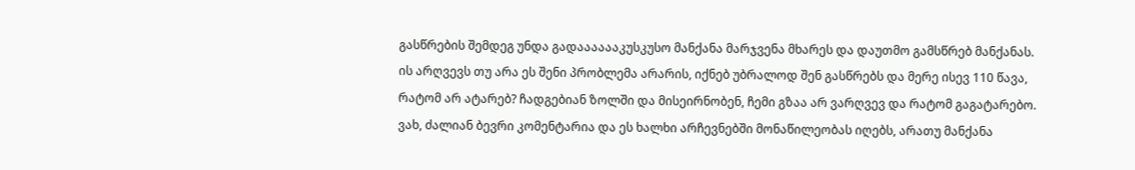გასწრების შემდეგ უნდა გადააააააკუსკუსო მანქანა მარჯვენა მხარეს და დაუთმო გამსწრებ მანქანას. ის არღვევს თუ არა ეს შენი პრობლემა არარის, იქნებ უბრალოდ შენ გასწრებს და მერე ისევ 110 წავა, რატომ არ ატარებ? ჩადგებიან ზოლში და მისეირნობენ, ჩემი გზაა არ ვარღვევ და რატომ გაგატარებო. ვახ, ძალიან ბევრი კომენტარია და ეს ხალხი არჩევნებში მონაწილეობას იღებს, არათუ მანქანა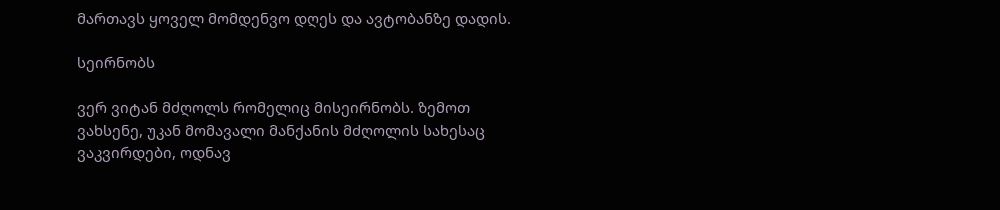მართავს ყოველ მომდენვო დღეს და ავტობანზე დადის.

სეირნობს

ვერ ვიტან მძღოლს რომელიც მისეირნობს. ზემოთ ვახსენე, უკან მომავალი მანქანის მძღოლის სახესაც ვაკვირდები, ოდნავ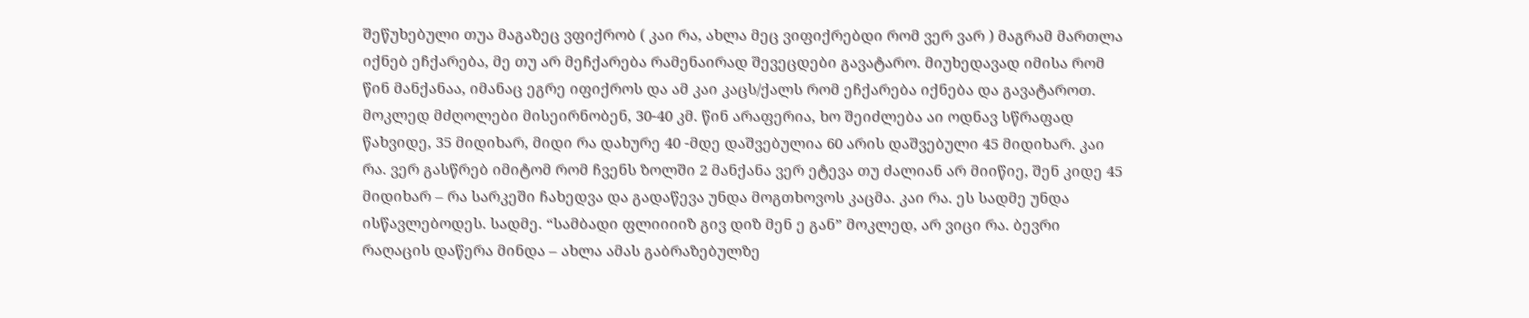შეწუხებული თუა მაგაზეც ვფიქრობ ( კაი რა, ახლა მეც ვიფიქრებდი რომ ვერ ვარ ) მაგრამ მართლა იქნებ ეჩქარება, მე თუ არ მეჩქარება რამენაირად შევეცდები გავატარო. მიუხედავად იმისა რომ წინ მანქანაა, იმანაც ეგრე იფიქროს და ამ კაი კაცს/ქალს რომ ეჩქარება იქნება და გავატაროთ. მოკლედ მძღოლები მისეირნობენ, 30-40 კმ. წინ არაფერია, ხო შეიძლება აი ოდნავ სწრაფად წახვიდე, 35 მიდიხარ, მიდი რა დახურე 40 -მდე დაშვებულია 60 არის დაშვებული 45 მიდიხარ. კაი რა. ვერ გასწრებ იმიტომ რომ ჩვენს ზოლში 2 მანქანა ვერ ეტევა თუ ძალიან არ მიიწიე, შენ კიდე 45 მიდიხარ – რა სარკეში ჩახედვა და გადაწევა უნდა მოგთხოვოს კაცმა. კაი რა. ეს სადმე უნდა ისწავლებოდეს. სადმე. “სამბადი ფლიიიიზ გივ დიზ მენ ე გან” მოკლედ, არ ვიცი რა. ბევრი რაღაცის დაწერა მინდა – ახლა ამას გაბრაზებულზე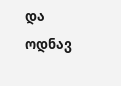და ოდნავ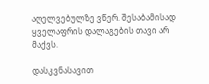აღელვებულზე ვწერ. შესაბამისად ყველაფრის დალაგების თავი არ მაქვს.

დასკვნასავით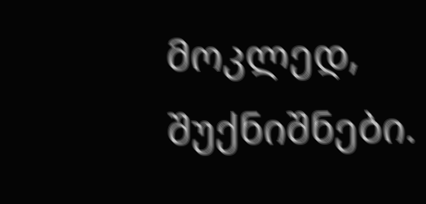მოკლედ, შუქნიშნები.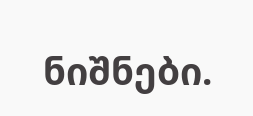ნიშნები.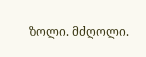ზოლი. მძღოლი.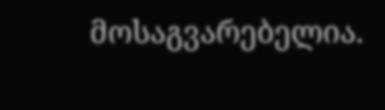მოსაგვარებელია.